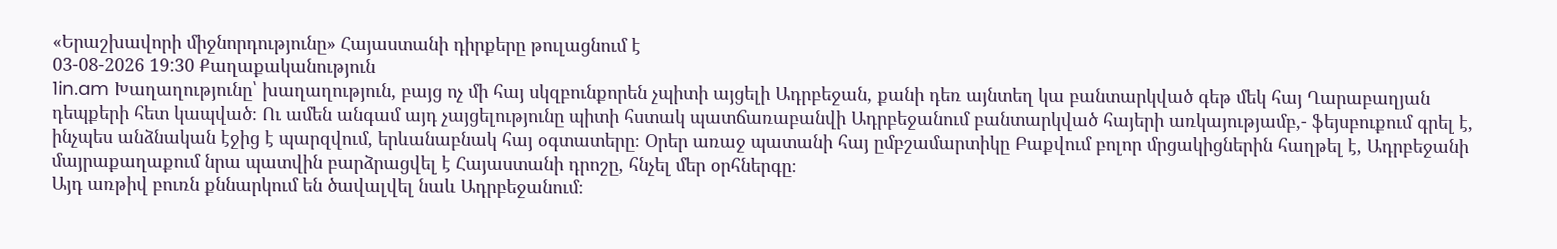«Երաշխավորի միջնորդությունը» Հայաստանի դիրքերը թուլացնում է
03-08-2026 19:30 Քաղաքականություն
1in.am Խաղաղությունը՝ խաղաղություն, բայց ոչ մի հայ սկզբունքորեն չպիտի այցելի Ադրբեջան, քանի դեռ այնտեղ կա բանտարկված գեթ մեկ հայ Ղարաբաղյան դեպքերի հետ կապված։ Ու ամեն անգամ այդ չայցելությունը պիտի հստակ պատճառաբանվի Ադրբեջանում բանտարկված հայերի առկայությամբ,- ֆեյսբուքում գրել է, ինչպես անձնական էջից է պարզվում, երևանաբնակ հայ օգտատերը։ Օրեր առաջ պատանի հայ ըմբշամարտիկը Բաքվում բոլոր մրցակիցներին հաղթել է, Ադրբեջանի մայրաքաղաքում նրա պատվին բարձրացվել է Հայաստանի դրոշը, հնչել մեր օրհներգը։
Այդ առթիվ բուռն քննարկում են ծավալվել նաև Ադրբեջանում։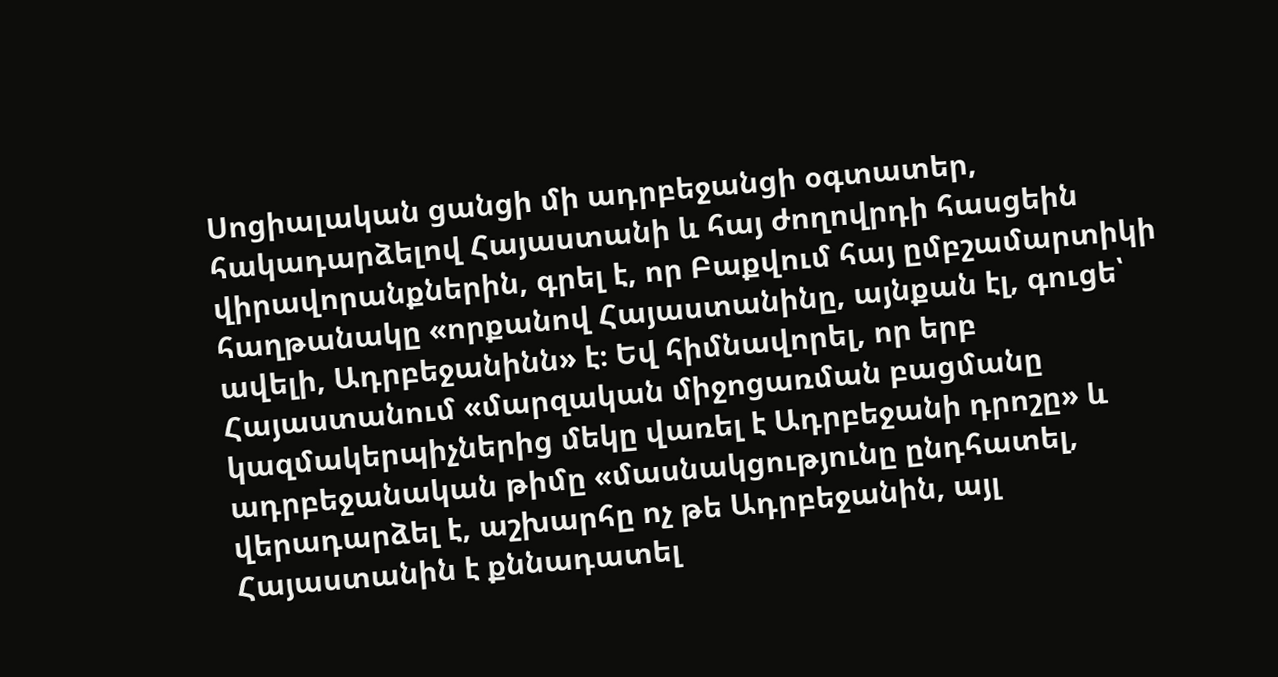Սոցիալական ցանցի մի ադրբեջանցի օգտատեր, հակադարձելով Հայաստանի և հայ ժողովրդի հասցեին վիրավորանքներին, գրել է, որ Բաքվում հայ ըմբշամարտիկի հաղթանակը «որքանով Հայաստանինը, այնքան էլ, գուցե՝ ավելի, Ադրբեջանինն» է։ Եվ հիմնավորել, որ երբ Հայաստանում «մարզական միջոցառման բացմանը կազմակերպիչներից մեկը վառել է Ադրբեջանի դրոշը» և ադրբեջանական թիմը «մասնակցությունը ընդհատել, վերադարձել է, աշխարհը ոչ թե Ադրբեջանին, այլ Հայաստանին է քննադատել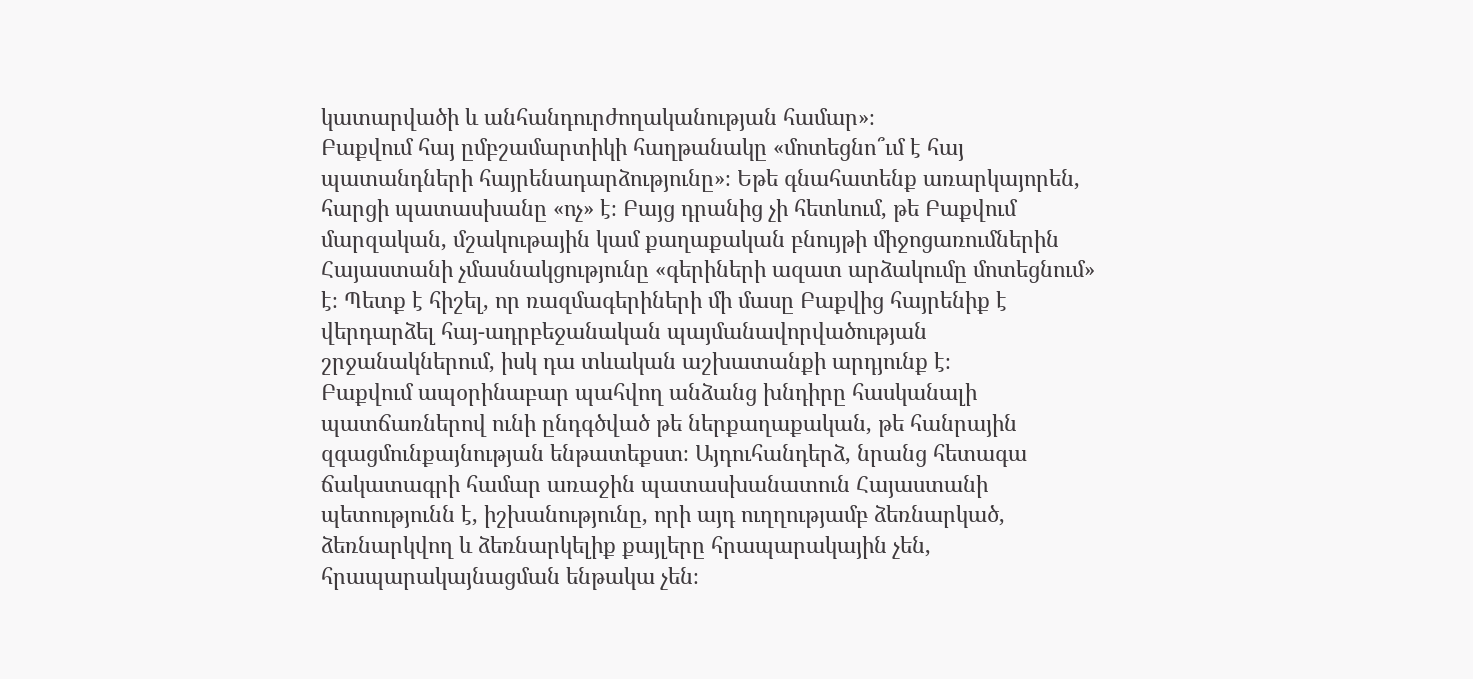կատարվածի և անհանդուրժողականության համար»։
Բաքվում հայ ըմբշամարտիկի հաղթանակը «մոտեցնո՞ւմ է հայ պատանդների հայրենադարձությունը»։ Եթե գնահատենք առարկայորեն, հարցի պատասխանը «ոչ» է։ Բայց դրանից չի հետևում, թե Բաքվում մարզական, մշակութային կամ քաղաքական բնույթի միջոցառումներին Հայաստանի չմասնակցությունը «գերիների ազատ արձակումը մոտեցնում» է։ Պետք է հիշել, որ ռազմագերիների մի մասը Բաքվից հայրենիք է վերդարձել հայ-ադրբեջանական պայմանավորվածության շրջանակներում, իսկ դա տևական աշխատանքի արդյունք է։
Բաքվում ապօրինաբար պահվող անձանց խնդիրը հասկանալի պատճառներով ունի ընդգծված թե ներքաղաքական, թե հանրային զգացմունքայնության ենթատեքստ։ Այդուհանդերձ, նրանց հետագա ճակատագրի համար առաջին պատասխանատուն Հայաստանի պետությունն է, իշխանությունը, որի այդ ուղղությամբ ձեռնարկած, ձեռնարկվող և ձեռնարկելիք քայլերը հրապարակային չեն, հրապարակայնացման ենթակա չեն։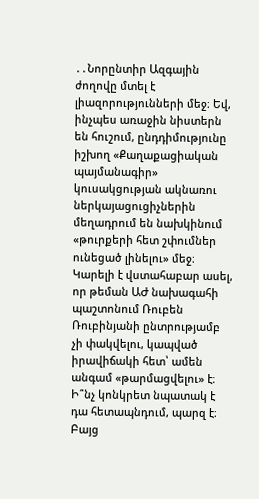․․Նորընտիր Ազգային ժողովը մտել է լիազորությունների մեջ։ Եվ, ինչպես առաջին նիստերն են հուշում, ընդդիմությունը իշխող «Քաղաքացիական պայմանագիր» կուսակցության ակնառու ներկայացուցիչներին մեղադրում են նախկինում «թուրքերի հետ շփումներ ունեցած լինելու» մեջ։ Կարելի է վստահաբար ասել, որ թեման ԱԺ նախագահի պաշտոնում Ռուբեն Ռուբինյանի ընտրությամբ չի փակվելու, կապված իրավիճակի հետ՝ ամեն անգամ «թարմացվելու» է։
Ի՞նչ կոնկրետ նպատակ է դա հետապնդում, պարզ է։ Բայց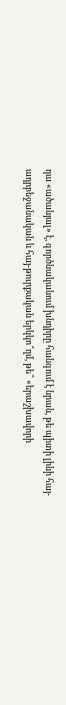դա «ածանյալ» է, գործնականում խնդիրը հանգում է նրան, թե պիտի լինի հայ-ադրբեջանական և հայ-թուրքական երկկո՞ղմ, թե՞ «երաշխավորի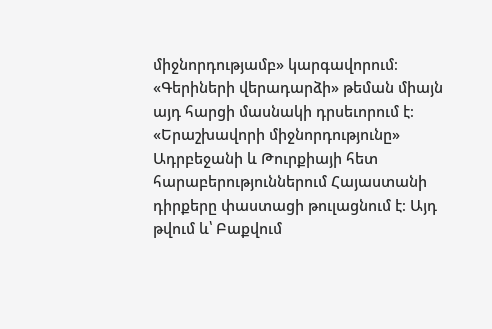միջնորդությամբ» կարգավորում։ «Գերիների վերադարձի» թեման միայն այդ հարցի մասնակի դրսեւորում է։ «Երաշխավորի միջնորդությունը» Ադրբեջանի և Թուրքիայի հետ հարաբերություններում Հայաստանի դիրքերը փաստացի թուլացնում է։ Այդ թվում և՝ Բաքվում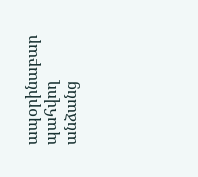ապօրինաբար պահվող անձանց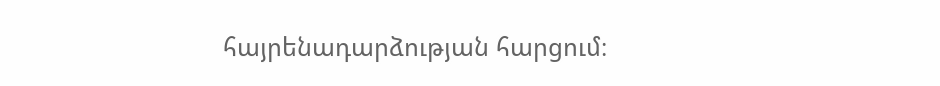հայրենադարձության հարցում։